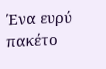Ένα ευρύ πακέτο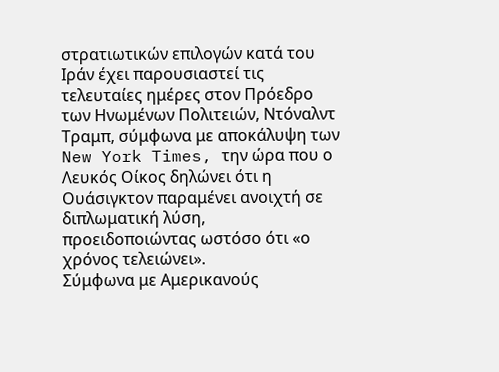στρατιωτικών επιλογών κατά του Ιράν έχει παρουσιαστεί τις τελευταίες ημέρες στον Πρόεδρο των Ηνωμένων Πολιτειών, Ντόναλντ Τραμπ, σύμφωνα με αποκάλυψη των New York Times, την ώρα που ο Λευκός Οίκος δηλώνει ότι η Ουάσιγκτον παραμένει ανοιχτή σε διπλωματική λύση, προειδοποιώντας ωστόσο ότι «ο χρόνος τελειώνει».
Σύμφωνα με Αμερικανούς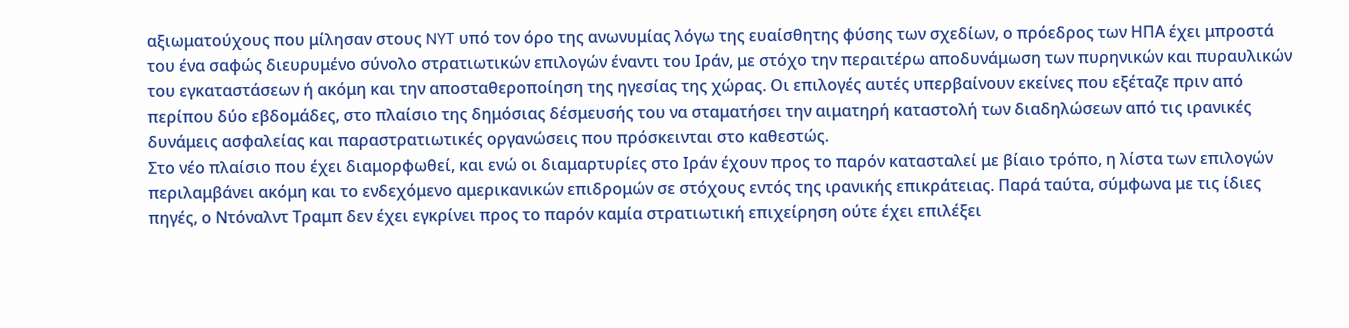αξιωματούχους που μίλησαν στους NYT υπό τον όρο της ανωνυμίας λόγω της ευαίσθητης φύσης των σχεδίων, ο πρόεδρος των ΗΠΑ έχει μπροστά του ένα σαφώς διευρυμένο σύνολο στρατιωτικών επιλογών έναντι του Ιράν, με στόχο την περαιτέρω αποδυνάμωση των πυρηνικών και πυραυλικών του εγκαταστάσεων ή ακόμη και την αποσταθεροποίηση της ηγεσίας της χώρας. Οι επιλογές αυτές υπερβαίνουν εκείνες που εξέταζε πριν από περίπου δύο εβδομάδες, στο πλαίσιο της δημόσιας δέσμευσής του να σταματήσει την αιματηρή καταστολή των διαδηλώσεων από τις ιρανικές δυνάμεις ασφαλείας και παραστρατιωτικές οργανώσεις που πρόσκεινται στο καθεστώς.
Στο νέο πλαίσιο που έχει διαμορφωθεί, και ενώ οι διαμαρτυρίες στο Ιράν έχουν προς το παρόν κατασταλεί με βίαιο τρόπο, η λίστα των επιλογών περιλαμβάνει ακόμη και το ενδεχόμενο αμερικανικών επιδρομών σε στόχους εντός της ιρανικής επικράτειας. Παρά ταύτα, σύμφωνα με τις ίδιες πηγές, ο Ντόναλντ Τραμπ δεν έχει εγκρίνει προς το παρόν καμία στρατιωτική επιχείρηση ούτε έχει επιλέξει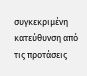συγκεκριμένη κατεύθυνση από τις προτάσεις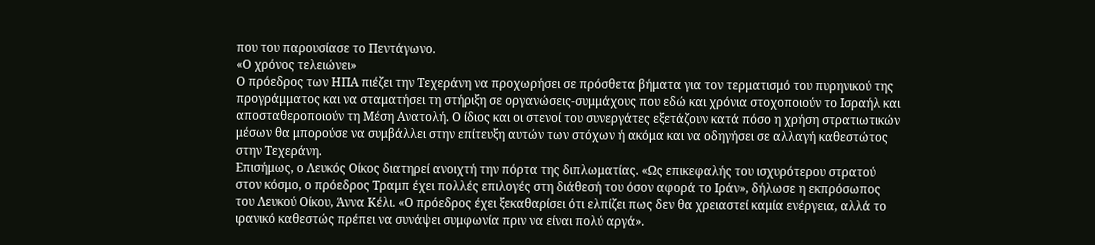που του παρουσίασε το Πεντάγωνο.
«Ο χρόνος τελειώνει»
Ο πρόεδρος των ΗΠΑ πιέζει την Τεχεράνη να προχωρήσει σε πρόσθετα βήματα για τον τερματισμό του πυρηνικού της προγράμματος και να σταματήσει τη στήριξη σε οργανώσεις-συμμάχους που εδώ και χρόνια στοχοποιούν το Ισραήλ και αποσταθεροποιούν τη Μέση Ανατολή. Ο ίδιος και οι στενοί του συνεργάτες εξετάζουν κατά πόσο η χρήση στρατιωτικών μέσων θα μπορούσε να συμβάλλει στην επίτευξη αυτών των στόχων ή ακόμα και να οδηγήσει σε αλλαγή καθεστώτος στην Τεχεράνη.
Επισήμως, ο Λευκός Οίκος διατηρεί ανοιχτή την πόρτα της διπλωματίας. «Ως επικεφαλής του ισχυρότερου στρατού στον κόσμο, ο πρόεδρος Τραμπ έχει πολλές επιλογές στη διάθεσή του όσον αφορά το Ιράν», δήλωσε η εκπρόσωπος του Λευκού Οίκου, Άννα Κέλι. «Ο πρόεδρος έχει ξεκαθαρίσει ότι ελπίζει πως δεν θα χρειαστεί καμία ενέργεια, αλλά το ιρανικό καθεστώς πρέπει να συνάψει συμφωνία πριν να είναι πολύ αργά».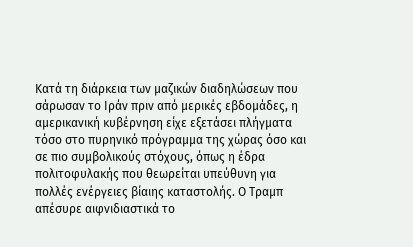Κατά τη διάρκεια των μαζικών διαδηλώσεων που σάρωσαν το Ιράν πριν από μερικές εβδομάδες, η αμερικανική κυβέρνηση είχε εξετάσει πλήγματα τόσο στο πυρηνικό πρόγραμμα της χώρας όσο και σε πιο συμβολικούς στόχους, όπως η έδρα πολιτοφυλακής που θεωρείται υπεύθυνη για πολλές ενέργειες βίαιης καταστολής. Ο Τραμπ απέσυρε αιφνιδιαστικά το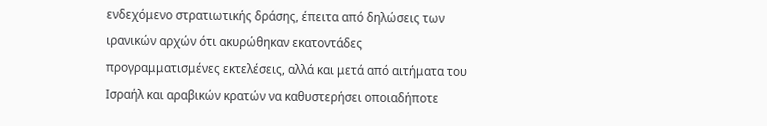ενδεχόμενο στρατιωτικής δράσης, έπειτα από δηλώσεις των ιρανικών αρχών ότι ακυρώθηκαν εκατοντάδες προγραμματισμένες εκτελέσεις, αλλά και μετά από αιτήματα του Ισραήλ και αραβικών κρατών να καθυστερήσει οποιαδήποτε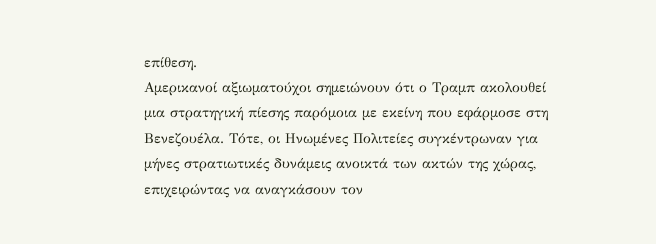επίθεση.
Αμερικανοί αξιωματούχοι σημειώνουν ότι ο Τραμπ ακολουθεί μια στρατηγική πίεσης παρόμοια με εκείνη που εφάρμοσε στη Βενεζουέλα. Τότε, οι Ηνωμένες Πολιτείες συγκέντρωναν για μήνες στρατιωτικές δυνάμεις ανοικτά των ακτών της χώρας, επιχειρώντας να αναγκάσουν τον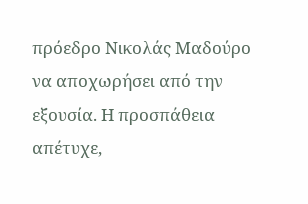πρόεδρο Νικολάς Μαδούρο να αποχωρήσει από την εξουσία. Η προσπάθεια απέτυχε,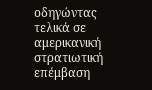οδηγώντας τελικά σε αμερικανική στρατιωτική επέμβαση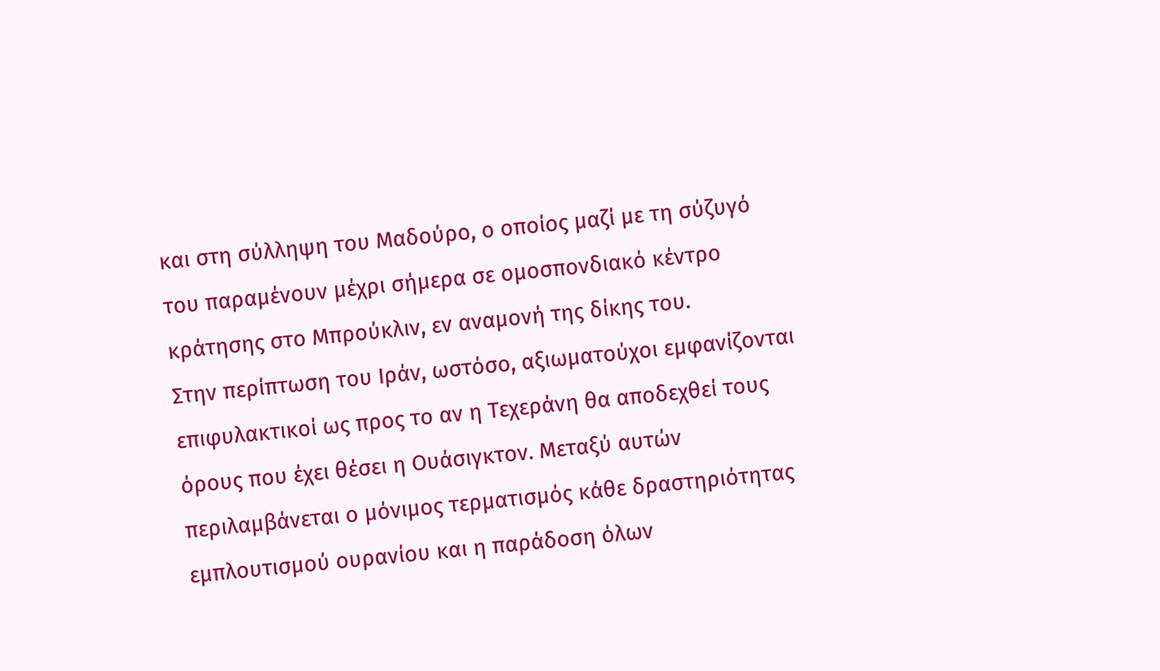και στη σύλληψη του Μαδούρο, ο οποίος μαζί με τη σύζυγό του παραμένουν μέχρι σήμερα σε ομοσπονδιακό κέντρο κράτησης στο Μπρούκλιν, εν αναμονή της δίκης του.
Στην περίπτωση του Ιράν, ωστόσο, αξιωματούχοι εμφανίζονται επιφυλακτικοί ως προς το αν η Τεχεράνη θα αποδεχθεί τους όρους που έχει θέσει η Ουάσιγκτον. Μεταξύ αυτών περιλαμβάνεται ο μόνιμος τερματισμός κάθε δραστηριότητας εμπλουτισμού ουρανίου και η παράδοση όλων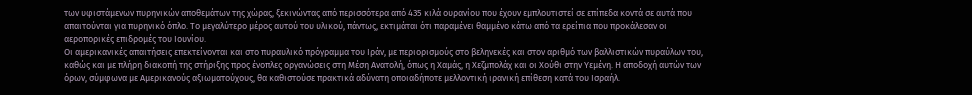των υφιστάμενων πυρηνικών αποθεμάτων της χώρας, ξεκινώντας από περισσότερα από 435 κιλά ουρανίου που έχουν εμπλουτιστεί σε επίπεδα κοντά σε αυτά που απαιτούνται για πυρηνικό όπλο. Το μεγαλύτερο μέρος αυτού του υλικού, πάντως, εκτιμάται ότι παραμένει θαμμένο κάτω από τα ερείπια που προκάλεσαν οι αεροπορικές επιδρομές του Ιουνίου.
Οι αμερικανικές απαιτήσεις επεκτείνονται και στο πυραυλικό πρόγραμμα του Ιράν, με περιορισμούς στο βεληνεκές και στον αριθμό των βαλλιστικών πυραύλων του, καθώς και με πλήρη διακοπή της στήριξης προς ένοπλες οργανώσεις στη Μέση Ανατολή, όπως η Χαμάς, η Χεζμπολάχ και οι Χούθι στην Υεμένη. Η αποδοχή αυτών των όρων, σύμφωνα με Αμερικανούς αξιωματούχους, θα καθιστούσε πρακτικά αδύνατη οποιαδήποτε μελλοντική ιρανική επίθεση κατά του Ισραήλ.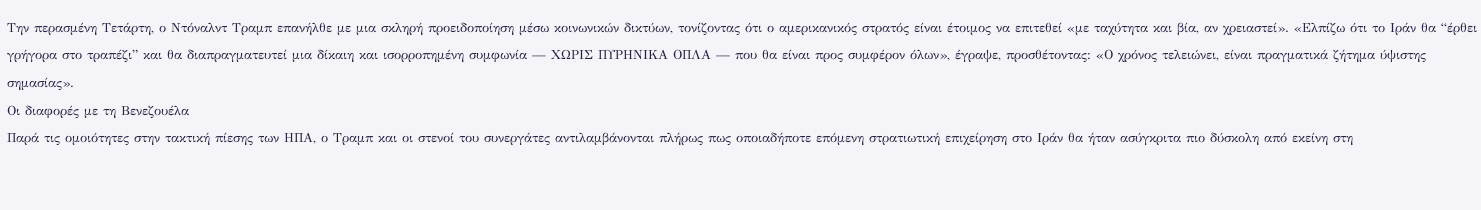Την περασμένη Τετάρτη, ο Ντόναλντ Τραμπ επανήλθε με μια σκληρή προειδοποίηση μέσω κοινωνικών δικτύων, τονίζοντας ότι ο αμερικανικός στρατός είναι έτοιμος να επιτεθεί «με ταχύτητα και βία, αν χρειαστεί». «Ελπίζω ότι το Ιράν θα “έρθει γρήγορα στο τραπέζι” και θα διαπραγματευτεί μια δίκαιη και ισορροπημένη συμφωνία — ΧΩΡΙΣ ΠΥΡΗΝΙΚΑ ΟΠΛΑ — που θα είναι προς συμφέρον όλων», έγραψε, προσθέτοντας: «Ο χρόνος τελειώνει, είναι πραγματικά ζήτημα ύψιστης σημασίας».
Οι διαφορές με τη Βενεζουέλα
Παρά τις ομοιότητες στην τακτική πίεσης των ΗΠΑ, ο Τραμπ και οι στενοί του συνεργάτες αντιλαμβάνονται πλήρως πως οποιαδήποτε επόμενη στρατιωτική επιχείρηση στο Ιράν θα ήταν ασύγκριτα πιο δύσκολη από εκείνη στη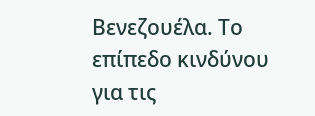Βενεζουέλα. Το επίπεδο κινδύνου για τις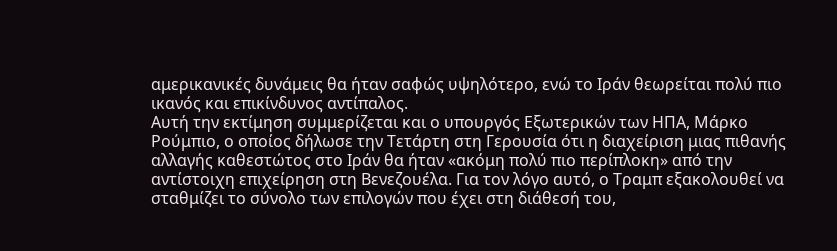αμερικανικές δυνάμεις θα ήταν σαφώς υψηλότερο, ενώ το Ιράν θεωρείται πολύ πιο ικανός και επικίνδυνος αντίπαλος.
Αυτή την εκτίμηση συμμερίζεται και ο υπουργός Εξωτερικών των ΗΠΑ, Μάρκο Ρούμπιο, ο οποίος δήλωσε την Τετάρτη στη Γερουσία ότι η διαχείριση μιας πιθανής αλλαγής καθεστώτος στο Ιράν θα ήταν «ακόμη πολύ πιο περίπλοκη» από την αντίστοιχη επιχείρηση στη Βενεζουέλα. Για τον λόγο αυτό, ο Τραμπ εξακολουθεί να σταθμίζει το σύνολο των επιλογών που έχει στη διάθεσή του,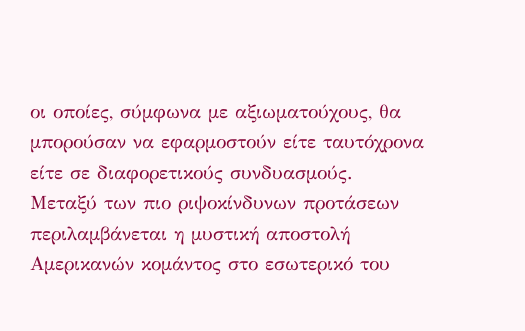οι οποίες, σύμφωνα με αξιωματούχους, θα μπορούσαν να εφαρμοστούν είτε ταυτόχρονα είτε σε διαφορετικούς συνδυασμούς.
Μεταξύ των πιο ριψοκίνδυνων προτάσεων περιλαμβάνεται η μυστική αποστολή Αμερικανών κομάντος στο εσωτερικό του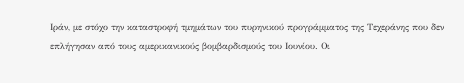Ιράν, με στόχο την καταστροφή τμημάτων του πυρηνικού προγράμματος της Τεχεράνης που δεν επλήγησαν από τους αμερικανικούς βομβαρδισμούς του Ιουνίου. Οι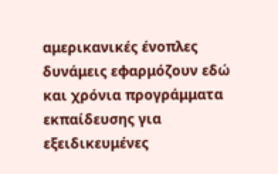αμερικανικές ένοπλες δυνάμεις εφαρμόζουν εδώ και χρόνια προγράμματα εκπαίδευσης για εξειδικευμένες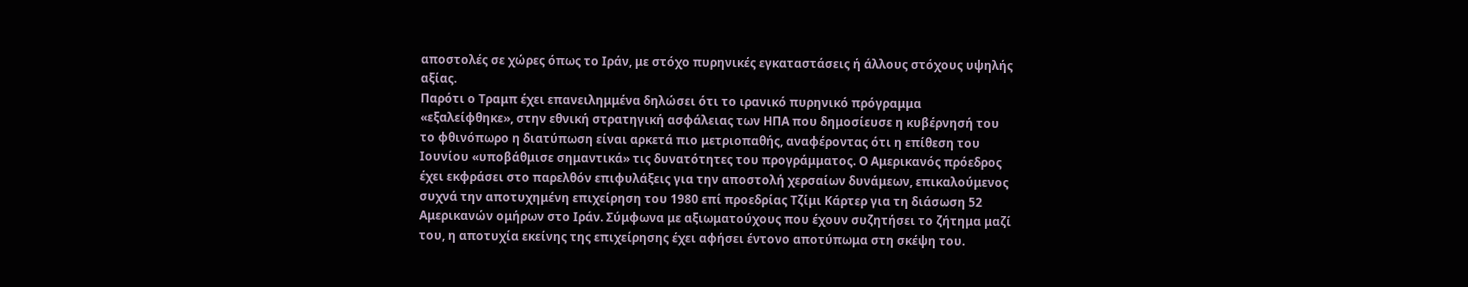αποστολές σε χώρες όπως το Ιράν, με στόχο πυρηνικές εγκαταστάσεις ή άλλους στόχους υψηλής αξίας.
Παρότι ο Τραμπ έχει επανειλημμένα δηλώσει ότι το ιρανικό πυρηνικό πρόγραμμα «εξαλείφθηκε», στην εθνική στρατηγική ασφάλειας των ΗΠΑ που δημοσίευσε η κυβέρνησή του το φθινόπωρο η διατύπωση είναι αρκετά πιο μετριοπαθής, αναφέροντας ότι η επίθεση του Ιουνίου «υποβάθμισε σημαντικά» τις δυνατότητες του προγράμματος. Ο Αμερικανός πρόεδρος έχει εκφράσει στο παρελθόν επιφυλάξεις για την αποστολή χερσαίων δυνάμεων, επικαλούμενος συχνά την αποτυχημένη επιχείρηση του 1980 επί προεδρίας Τζίμι Κάρτερ για τη διάσωση 52 Αμερικανών ομήρων στο Ιράν. Σύμφωνα με αξιωματούχους που έχουν συζητήσει το ζήτημα μαζί του, η αποτυχία εκείνης της επιχείρησης έχει αφήσει έντονο αποτύπωμα στη σκέψη του.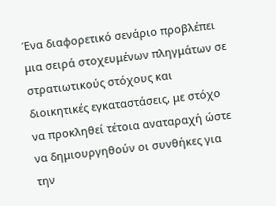Ένα διαφορετικό σενάριο προβλέπει μια σειρά στοχευμένων πληγμάτων σε στρατιωτικούς στόχους και διοικητικές εγκαταστάσεις, με στόχο να προκληθεί τέτοια αναταραχή ώστε να δημιουργηθούν οι συνθήκες για την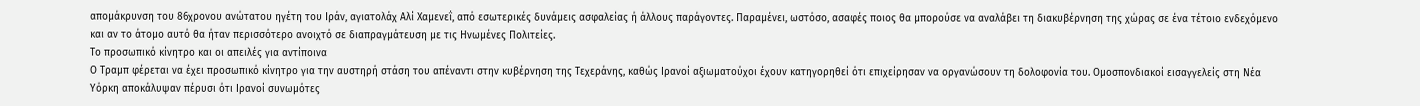απομάκρυνση του 86χρονου ανώτατου ηγέτη του Ιράν, αγιατολάχ Αλί Χαμενεΐ, από εσωτερικές δυνάμεις ασφαλείας ή άλλους παράγοντες. Παραμένει, ωστόσο, ασαφές ποιος θα μπορούσε να αναλάβει τη διακυβέρνηση της χώρας σε ένα τέτοιο ενδεχόμενο και αν το άτομο αυτό θα ήταν περισσότερο ανοιχτό σε διαπραγμάτευση με τις Ηνωμένες Πολιτείες.
Το προσωπικό κίνητρο και οι απειλές για αντίποινα
Ο Τραμπ φέρεται να έχει προσωπικό κίνητρο για την αυστηρή στάση του απέναντι στην κυβέρνηση της Τεχεράνης, καθώς Ιρανοί αξιωματούχοι έχουν κατηγορηθεί ότι επιχείρησαν να οργανώσουν τη δολοφονία του. Ομοσπονδιακοί εισαγγελείς στη Νέα Υόρκη αποκάλυψαν πέρυσι ότι Ιρανοί συνωμότες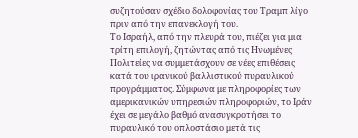συζητούσαν σχέδιο δολοφονίας του Τραμπ λίγο πριν από την επανεκλογή του.
Το Ισραήλ, από την πλευρά του, πιέζει για μια τρίτη επιλογή, ζητώντας από τις Ηνωμένες Πολιτείες να συμμετάσχουν σε νέες επιθέσεις κατά του ιρανικού βαλλιστικού πυραυλικού προγράμματος. Σύμφωνα με πληροφορίες των αμερικανικών υπηρεσιών πληροφοριών, το Ιράν έχει σε μεγάλο βαθμό ανασυγκροτήσει το πυραυλικό του οπλοστάσιο μετά τις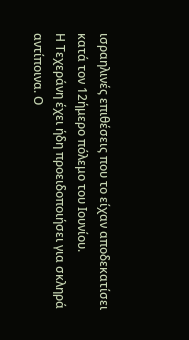ισραηλινές επιθέσεις που το είχαν αποδεκατίσει κατά τον 12ήμερο πόλεμο του Ιουνίου.
Η Τεχεράνη έχει ήδη προειδοποιήσει για σκληρά αντίποινα. Ο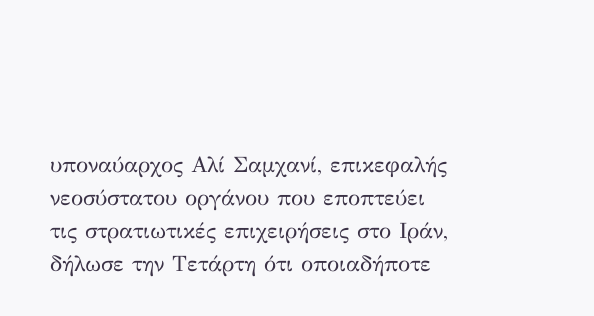υποναύαρχος Αλί Σαμχανί, επικεφαλής νεοσύστατου οργάνου που εποπτεύει τις στρατιωτικές επιχειρήσεις στο Ιράν, δήλωσε την Τετάρτη ότι οποιαδήποτε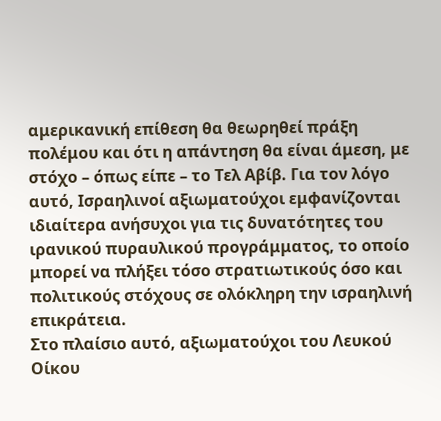αμερικανική επίθεση θα θεωρηθεί πράξη πολέμου και ότι η απάντηση θα είναι άμεση, με στόχο – όπως είπε – το Τελ Αβίβ. Για τον λόγο αυτό, Ισραηλινοί αξιωματούχοι εμφανίζονται ιδιαίτερα ανήσυχοι για τις δυνατότητες του ιρανικού πυραυλικού προγράμματος, το οποίο μπορεί να πλήξει τόσο στρατιωτικούς όσο και πολιτικούς στόχους σε ολόκληρη την ισραηλινή επικράτεια.
Στο πλαίσιο αυτό, αξιωματούχοι του Λευκού Οίκου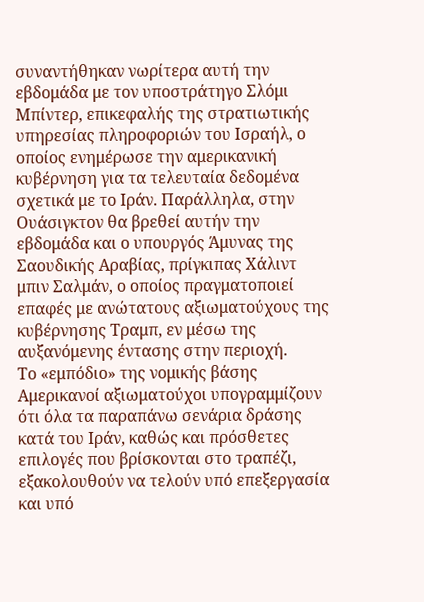συναντήθηκαν νωρίτερα αυτή την εβδομάδα με τον υποστράτηγο Σλόμι Μπίντερ, επικεφαλής της στρατιωτικής υπηρεσίας πληροφοριών του Ισραήλ, ο οποίος ενημέρωσε την αμερικανική κυβέρνηση για τα τελευταία δεδομένα σχετικά με το Ιράν. Παράλληλα, στην Ουάσιγκτον θα βρεθεί αυτήν την εβδομάδα και ο υπουργός Άμυνας της Σαουδικής Αραβίας, πρίγκιπας Χάλιντ μπιν Σαλμάν, ο οποίος πραγματοποιεί επαφές με ανώτατους αξιωματούχους της κυβέρνησης Τραμπ, εν μέσω της αυξανόμενης έντασης στην περιοχή.
Το «εμπόδιο» της νομικής βάσης
Αμερικανοί αξιωματούχοι υπογραμμίζουν ότι όλα τα παραπάνω σενάρια δράσης κατά του Ιράν, καθώς και πρόσθετες επιλογές που βρίσκονται στο τραπέζι, εξακολουθούν να τελούν υπό επεξεργασία και υπό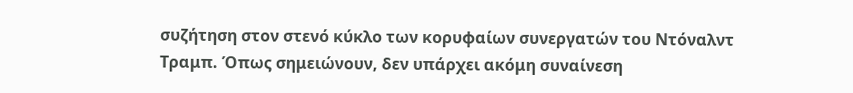συζήτηση στον στενό κύκλο των κορυφαίων συνεργατών του Ντόναλντ Τραμπ. Όπως σημειώνουν, δεν υπάρχει ακόμη συναίνεση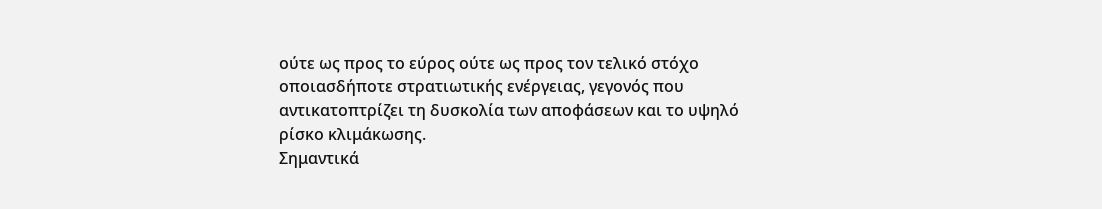ούτε ως προς το εύρος ούτε ως προς τον τελικό στόχο οποιασδήποτε στρατιωτικής ενέργειας, γεγονός που αντικατοπτρίζει τη δυσκολία των αποφάσεων και το υψηλό ρίσκο κλιμάκωσης.
Σημαντικά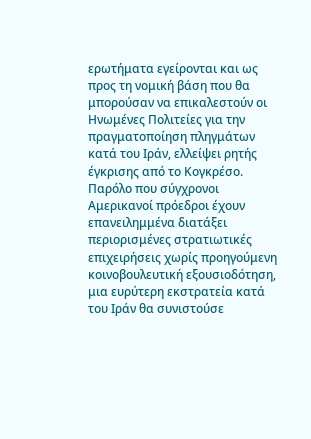ερωτήματα εγείρονται και ως προς τη νομική βάση που θα μπορούσαν να επικαλεστούν οι Ηνωμένες Πολιτείες για την πραγματοποίηση πληγμάτων κατά του Ιράν, ελλείψει ρητής έγκρισης από το Κογκρέσο. Παρόλο που σύγχρονοι Αμερικανοί πρόεδροι έχουν επανειλημμένα διατάξει περιορισμένες στρατιωτικές επιχειρήσεις χωρίς προηγούμενη κοινοβουλευτική εξουσιοδότηση, μια ευρύτερη εκστρατεία κατά του Ιράν θα συνιστούσε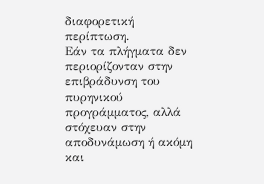διαφορετική περίπτωση.
Εάν τα πλήγματα δεν περιορίζονταν στην επιβράδυνση του πυρηνικού προγράμματος, αλλά στόχευαν στην αποδυνάμωση ή ακόμη και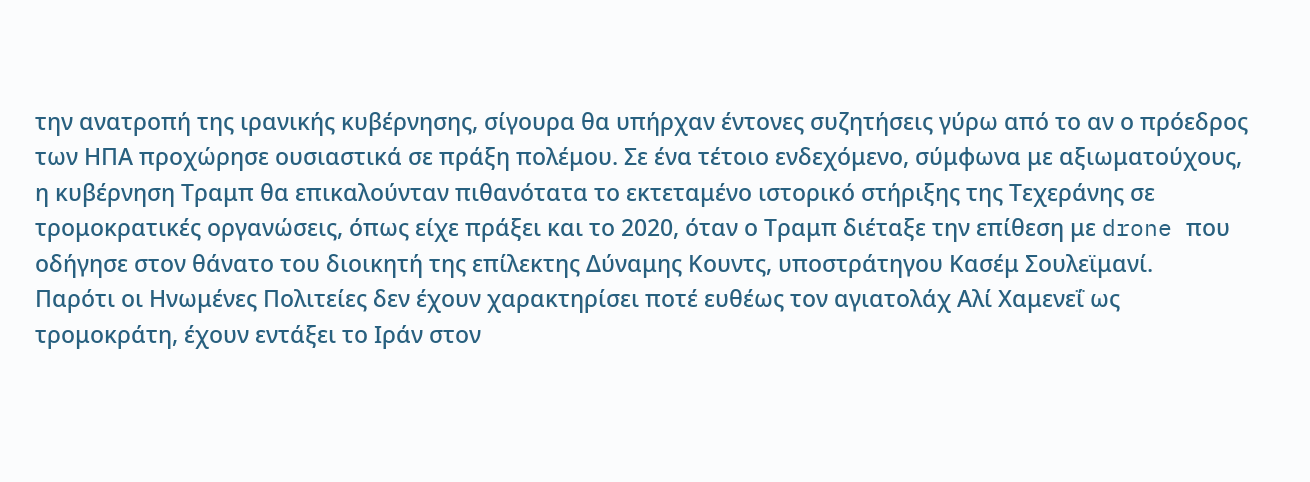την ανατροπή της ιρανικής κυβέρνησης, σίγουρα θα υπήρχαν έντονες συζητήσεις γύρω από το αν ο πρόεδρος των ΗΠΑ προχώρησε ουσιαστικά σε πράξη πολέμου. Σε ένα τέτοιο ενδεχόμενο, σύμφωνα με αξιωματούχους, η κυβέρνηση Τραμπ θα επικαλούνταν πιθανότατα το εκτεταμένο ιστορικό στήριξης της Τεχεράνης σε τρομοκρατικές οργανώσεις, όπως είχε πράξει και το 2020, όταν ο Τραμπ διέταξε την επίθεση με drone που οδήγησε στον θάνατο του διοικητή της επίλεκτης Δύναμης Κουντς, υποστράτηγου Κασέμ Σουλεϊμανί.
Παρότι οι Ηνωμένες Πολιτείες δεν έχουν χαρακτηρίσει ποτέ ευθέως τον αγιατολάχ Αλί Χαμενεΐ ως τρομοκράτη, έχουν εντάξει το Ιράν στον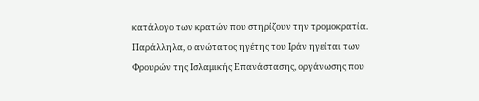κατάλογο των κρατών που στηρίζουν την τρομοκρατία. Παράλληλα, ο ανώτατος ηγέτης του Ιράν ηγείται των Φρουρών της Ισλαμικής Επανάστασης, οργάνωσης που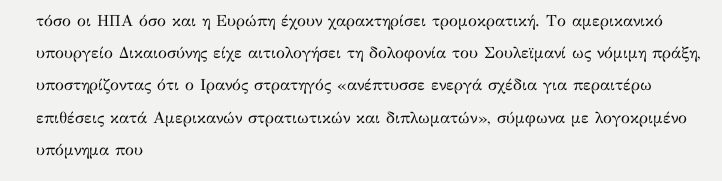τόσο οι ΗΠΑ όσο και η Ευρώπη έχουν χαρακτηρίσει τρομοκρατική. Το αμερικανικό υπουργείο Δικαιοσύνης είχε αιτιολογήσει τη δολοφονία του Σουλεϊμανί ως νόμιμη πράξη, υποστηρίζοντας ότι ο Ιρανός στρατηγός «ανέπτυσσε ενεργά σχέδια για περαιτέρω επιθέσεις κατά Αμερικανών στρατιωτικών και διπλωματών», σύμφωνα με λογοκριμένο υπόμνημα που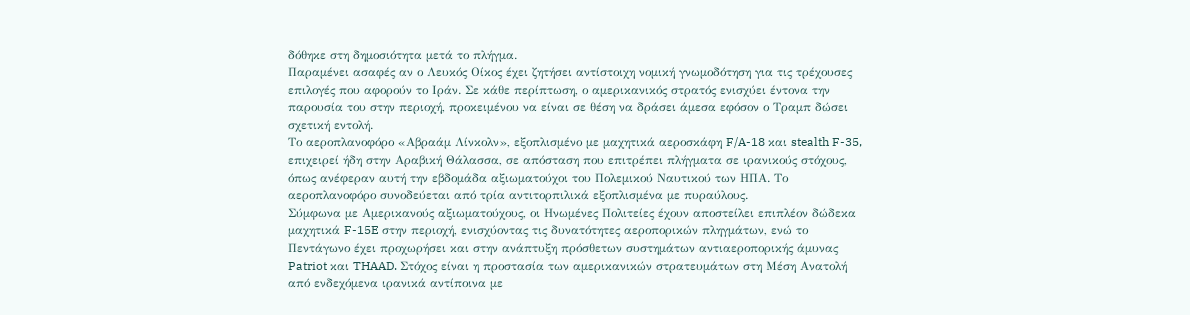δόθηκε στη δημοσιότητα μετά το πλήγμα.
Παραμένει ασαφές αν ο Λευκός Οίκος έχει ζητήσει αντίστοιχη νομική γνωμοδότηση για τις τρέχουσες επιλογές που αφορούν το Ιράν. Σε κάθε περίπτωση, ο αμερικανικός στρατός ενισχύει έντονα την παρουσία του στην περιοχή, προκειμένου να είναι σε θέση να δράσει άμεσα εφόσον ο Τραμπ δώσει σχετική εντολή.
Το αεροπλανοφόρο «Αβραάμ Λίνκολν», εξοπλισμένο με μαχητικά αεροσκάφη F/A-18 και stealth F-35, επιχειρεί ήδη στην Αραβική Θάλασσα, σε απόσταση που επιτρέπει πλήγματα σε ιρανικούς στόχους, όπως ανέφεραν αυτή την εβδομάδα αξιωματούχοι του Πολεμικού Ναυτικού των ΗΠΑ. Το αεροπλανοφόρο συνοδεύεται από τρία αντιτορπιλικά εξοπλισμένα με πυραύλους.
Σύμφωνα με Αμερικανούς αξιωματούχους, οι Ηνωμένες Πολιτείες έχουν αποστείλει επιπλέον δώδεκα μαχητικά F-15E στην περιοχή, ενισχύοντας τις δυνατότητες αεροπορικών πληγμάτων, ενώ το Πεντάγωνο έχει προχωρήσει και στην ανάπτυξη πρόσθετων συστημάτων αντιαεροπορικής άμυνας Patriot και THAAD. Στόχος είναι η προστασία των αμερικανικών στρατευμάτων στη Μέση Ανατολή από ενδεχόμενα ιρανικά αντίποινα με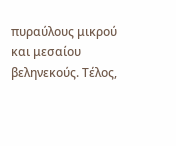πυραύλους μικρού και μεσαίου βεληνεκούς. Τέλος,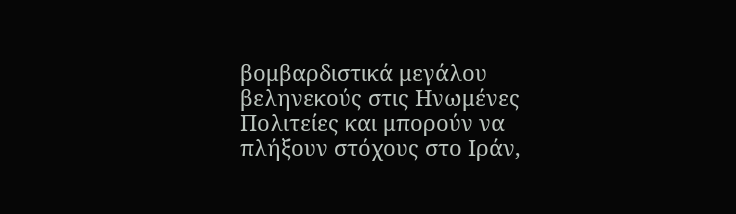βομβαρδιστικά μεγάλου βεληνεκούς στις Ηνωμένες Πολιτείες και μπορούν να πλήξουν στόχους στο Ιράν,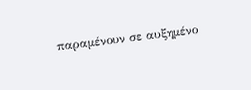παραμένουν σε αυξημένο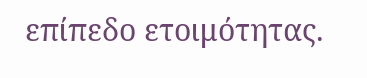επίπεδο ετοιμότητας.